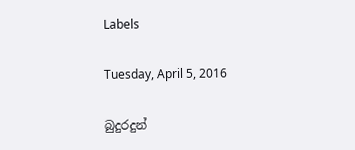Labels

Tuesday, April 5, 2016

බුදුරදුන්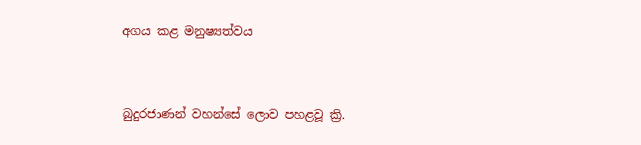අගය කළ මනුෂ්‍යත්වය


බුදුරජාණන් වහන්සේ ලොව පහළවූ ක්‍රි.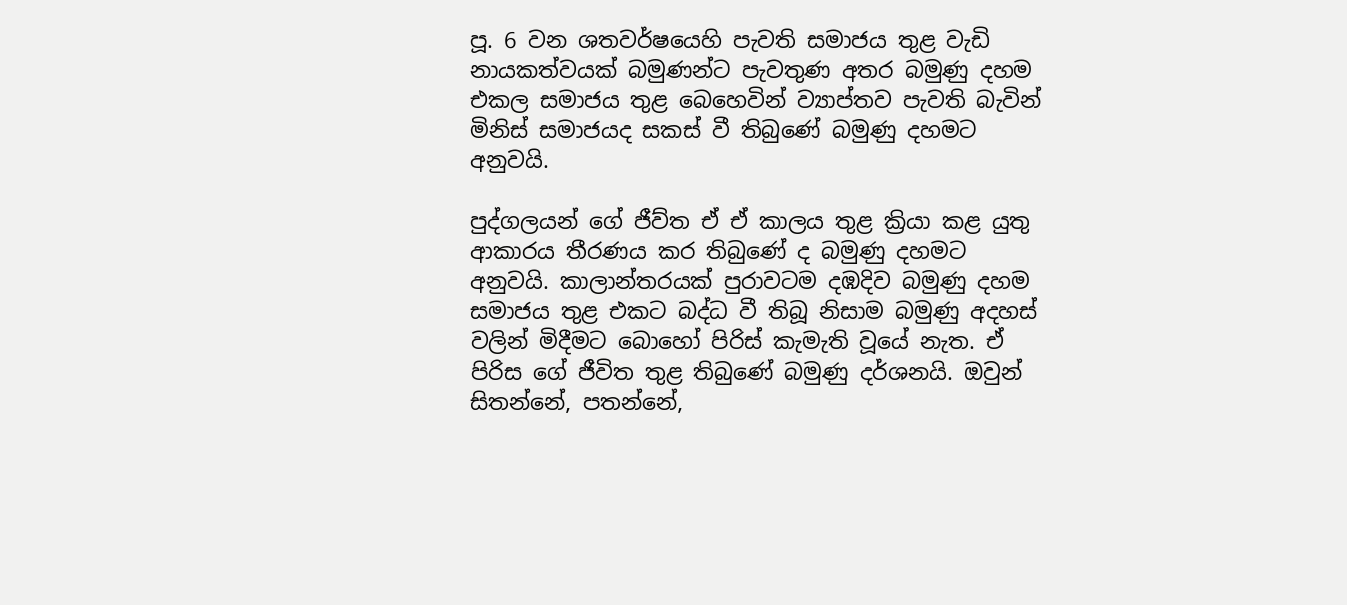පූ. 6 වන ශතවර්ෂයෙහි පැවති සමාජය තුළ වැඩි නායකත්වයක් බමුණන්ට පැවතුණ අතර බමුණු දහම එකල සමාජය තුළ බෙහෙවින් ව්‍යාප්තව පැවති බැවින් මිනිස් සමාජයද සකස් වී තිබුණේ බමුණු දහමට අනුවයි.

පුද්ගලයන් ගේ ජීව්ත ඒ ඒ කාලය තුළ ක්‍රියා කළ යුතු ආකාරය තීරණය කර තිබුණේ ද බමුණු දහමට අනුවයි. කාලාන්තරයක් පුරාවටම දඹදිව බමුණු දහම සමාජය තුළ එකට බද්ධ වී තිබූ නිසාම බමුණු අදහස් වලින් මිදීමට බොහෝ පිරිස් කැමැති වූයේ නැත. ඒ පිරිස ගේ ජීවිත තුළ තිබුණේ බමුණු දර්ශනයි. ඔවුන් සිතන්නේ, පතන්නේ,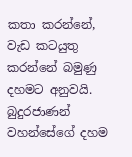කතා කරන්නේ, වැඩ කටයුතු කරන්නේ බමුණු දහමට අනුවයි. බුදුරජාණන් වහන්සේගේ දහම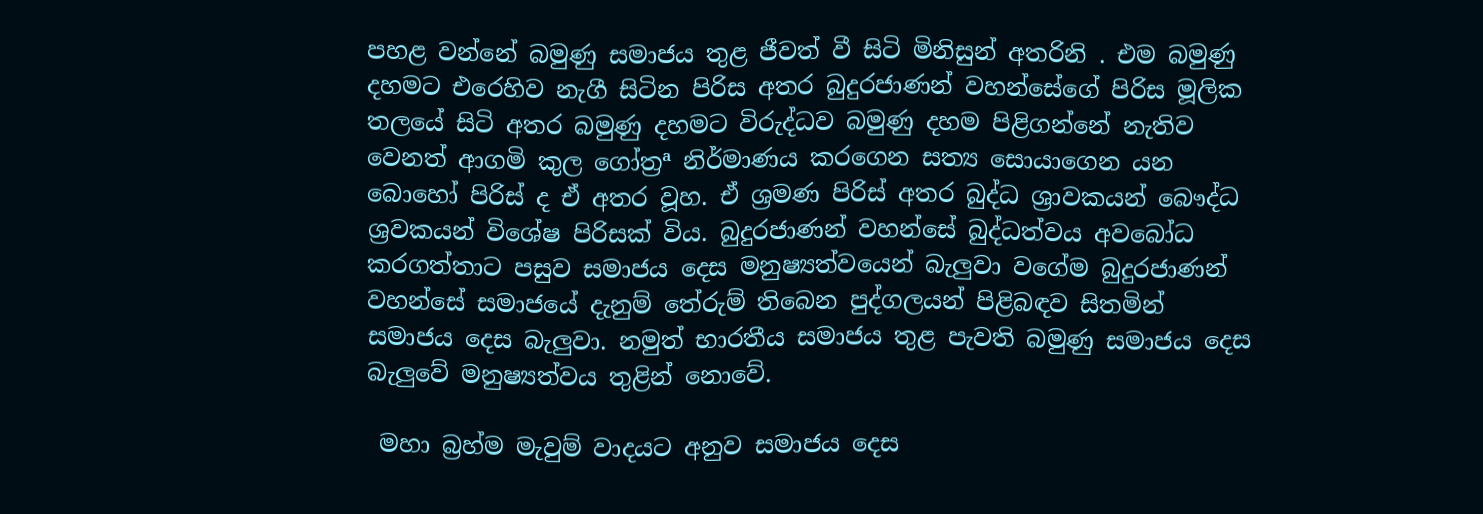පහළ වන්නේ බමුණු සමාජය තුළ ජීවත් වී සිටි මිනිසුන් අතරිනි . එම බමුණු දහමට එරෙහිව නැගී සිටින පිරිස අතර බුදුරජාණන් වහන්සේගේ පිරිස මූලික තලයේ සිටි අතර බමුණු දහමට විරුද්ධව බමුණු දහම පිළිගන්නේ නැතිව වෙනත් ආගමි කුල ගෝත්‍රª නිර්මාණය කරගෙන සත්‍ය සොයාගෙන යන බොහෝ පිරිස් ද ඒ අතර වූහ. ඒ ශ්‍රමණ පිරිස් අතර බුද්ධ ශ්‍රාවකයන් බෞද්ධ ශ්‍රවකයන් විශේෂ පිරිසක් විය. බුදුරජාණන් වහන්සේ බුද්ධත්වය අවබෝධ කරගත්තාට පසුව සමාජය දෙස මනුෂ්‍යත්වයෙන් බැලුවා වගේම බුදුරජාණන් වහන්සේ සමාජයේ දැනුම් තේරුම් තිබෙන පුද්ගලයන් පිළිබඳව සිතමින් සමාජය දෙස බැලුවා. නමුත් භාරතීය සමාජය තුළ පැවති බමුණු සමාජය දෙස බැලුවේ මනුෂ්‍යත්වය තුළින් නොවේ.

 මහා බ්‍රහ්ම මැවුම් වාදයට අනුව සමාජය දෙස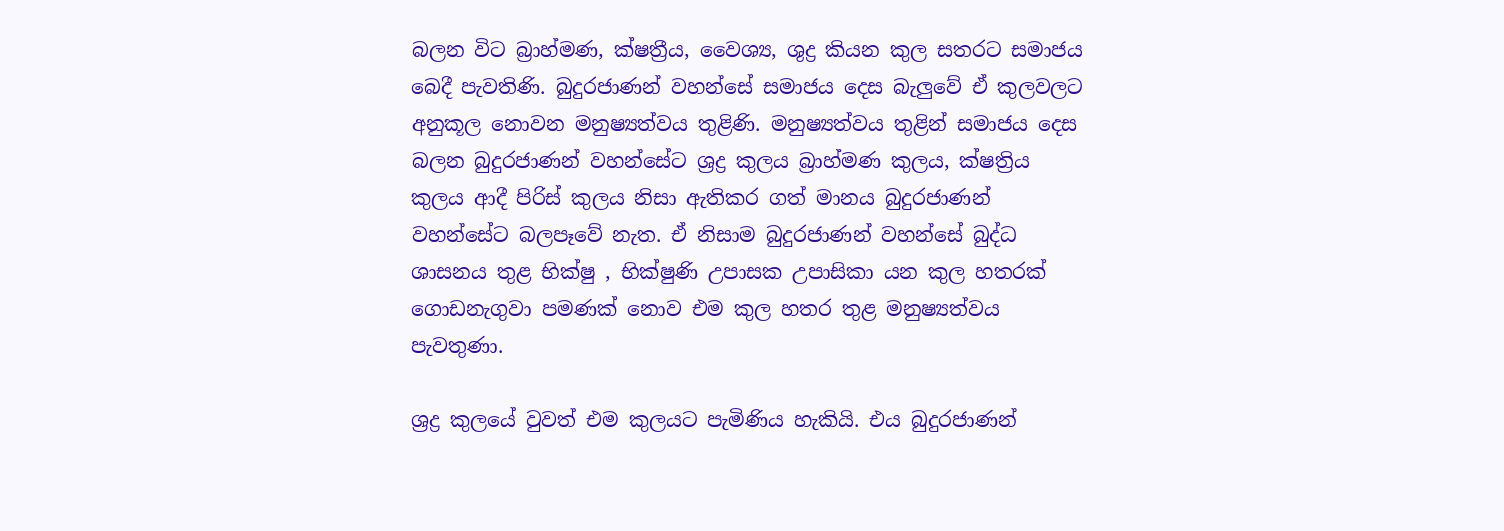බලන විට බ්‍රාහ්මණ, ක්ෂත්‍රීය, වෛශ්‍ය, ශුද්‍ර කියන කුල සතරට සමාජය බෙදී පැවතිණි. බුදුරජාණන් වහන්සේ සමාජය දෙස බැලුවේ ඒ කුලවලට අනුකූල නොවන මනුෂ්‍යත්වය තුළිණි. මනුෂ්‍යත්වය තුළින් සමාජය දෙස බලන බුදුරජාණන් වහන්සේට ශ්‍රද්‍ර කුලය බ්‍රාහ්මණ කුලය, ක්ෂත්‍රිය කුලය ආදී පිරිස් කුලය නිසා ඇතිකර ගත් මානය බුදුරජාණන් වහන්සේට බලපෑවේ නැත. ඒ නිසාම බුදුරජාණන් වහන්සේ බුද්ධ ශාසනය තුළ භික්ෂු , භික්ෂුණි උපාසක උපාසිකා යන කුල හතරක් ගොඩනැගුවා පමණක් නොව එම කුල හතර තුළ මනුෂ්‍යත්වය පැවතුණා.

ශ්‍රද්‍ර කුලයේ වුවත් එම කුලයට පැමිණිය හැකියි. එය බුදුරජාණන්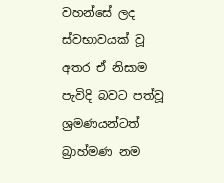වහන්සේ ලද ස්වභාවයක් වූ අතර ඒ නිසාම පැවිදි බවට පත්වූ ශ්‍රමණයන්ටත් බ්‍රාහ්මණ නම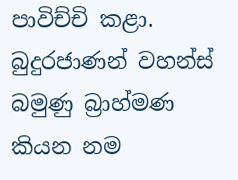පාවිච්චි කළා. බුදුරජාණන් වහන්ස් බමුණු බ්‍රාහ්මණ කියන නම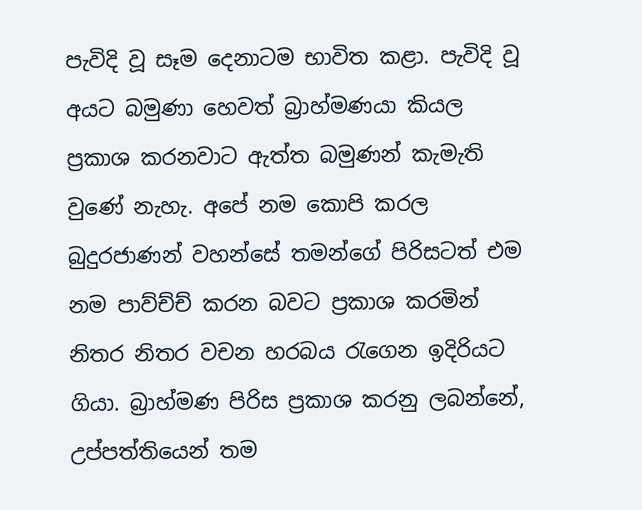පැවිදි වූ සෑම දෙනාටම භාවිත කළා. පැවිදි වූ අයට බමුණා හෙවත් බ්‍රාහ්මණයා කියල ප්‍රකාශ කරනවාට ඇත්ත බමුණන් කැමැති වුණේ නැහැ. අපේ නම කොපි කරල බුදුරජාණන් වහන්සේ තමන්ගේ පිරිසටත් එම නම පාව්ච්ච් කරන බවට ප්‍රකාශ කරමින් නිතර නිතර වචන හරබය රැගෙන ඉදිරියට ගියා. බ්‍රාහ්මණ පිරිස ප්‍රකාශ කරනු ලබන්නේ, උප්පත්තියෙන් තම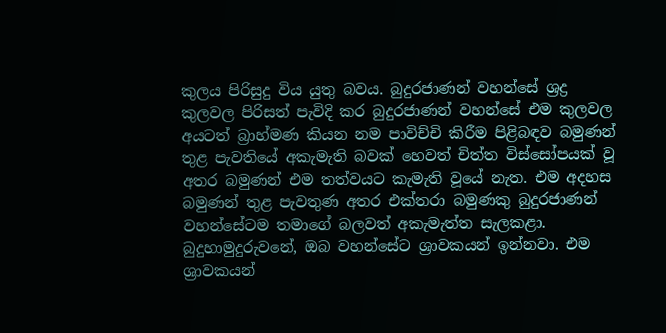කුලය පිරිසුදු විය යුතු බවය. බුදුරජාණන් වහන්සේ ශ්‍රද්‍ර කුලවල පිරිසත් පැවිදි කර බුදුරජාණන් වහන්සේ එම කුලවල අයටත් බ්‍රාහ්මණ කියන නම පාවිච්චි කිරීම පිළිබඳව බමුණන් තුළ පැවතියේ අකැමැති බවක් හෙවත් චිත්ත විස්සෝපයක් වූ අතර බමුණන් එම තත්වයට කැමැති වූයේ නැත. එම අදහස බමුණන් තුළ පැවතුණ අතර එක්තරා බමුණකු බුදුරජාණන් වහන්සේටම තමාගේ බලවත් අකැමැත්ත සැලකළා. බුදුහාමුදුරුවනේ, ඔබ වහන්සේට ශ්‍රාවකයන් ඉන්නවා. එම ශ්‍රාවකයන්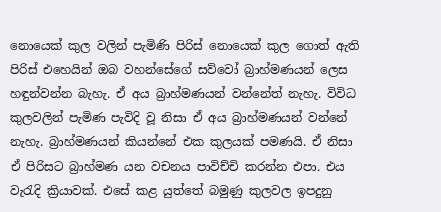නොයෙක් කුල වලින් පැමිණි පිරිස් නොයෙක් කුල ගොත් ඇති පිරිස් එහෙයින් ඔබ වහන්සේගේ සව්වෝ බ්‍රාහ්මණයන් ලෙස හඳුන්වන්න බැහැ. ඒ අය බ්‍රාහ්මණයන් වන්නේත් නැහැ. විවිධ කුලවලින් පැමිණ පැවිදි වූ නිසා ඒ අය බ්‍රාහ්මණයන් වන්නේ නැහැ. බ්‍රාහ්මණයන් කියන්නේ එක කුලයක් පමණයි. ඒ නිසා ඒ පිරිසට බ්‍රාහ්මණ යන වචනය පාවිච්චි කරන්න එපා. එය වැරැදි ක්‍රියාවක්. එසේ කළ යුත්තේ බමුණු කුලවල ඉපදුනු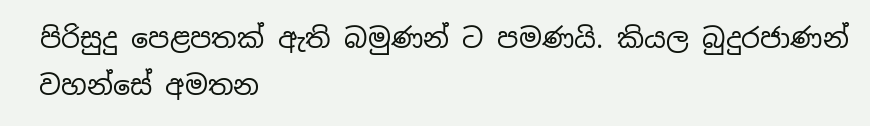පිරිසුදු පෙළපතක් ඇති බමුණන් ට පමණයි. කියල බුදුරජාණන් වහන්සේ අමතන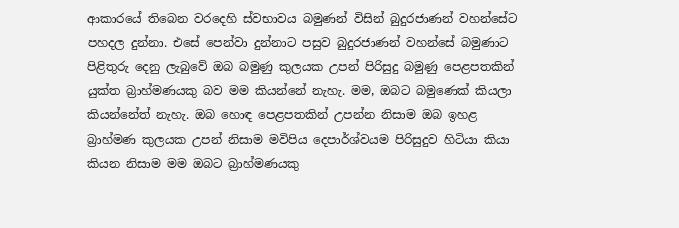ආකාරයේ තිබෙන වරදෙහි ස්වභාවය බමුණන් විසින් බුදුරජාණන් වහන්සේට පහදල දුන්නා. එසේ පෙන්වා දුන්නාට පසුව බුදුරජාණන් වහන්සේ බමුණාට පිළිතුරු දෙනු ලැබුවේ ඔබ බමුණු කුලයක උපන් පිරිසුදු බමුණු පෙළපතකින් යුක්ත බ්‍රාහ්මණයකු බව මම කියන්නේ නැහැ. මම, ඔබට බමුණෙක් කියලා කියන්නේත් නැහැ. ඔබ හොඳ පෙළපතකින් උපන්න නිසාම ඔබ ඉහළ බ්‍රාහ්මණ කුලයක උපන් නිසාම මවිපිය දෙපාර්ශ්වයම පිරිසුදුව හිටියා කියා කියන නිසාම මම ඔබට බ්‍රාහ්මණයකු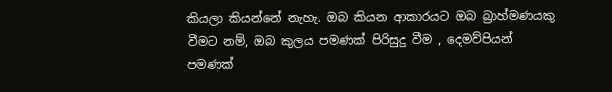කියලා කියන්නේ නැහැ. ඔබ කියන ආකාරයට ඔබ බ්‍රාහ්මණයකු වීමට නම්, ඔබ කුලය පමණක් පිරිසුදු වීම , දෙමව්පියන් පමණක්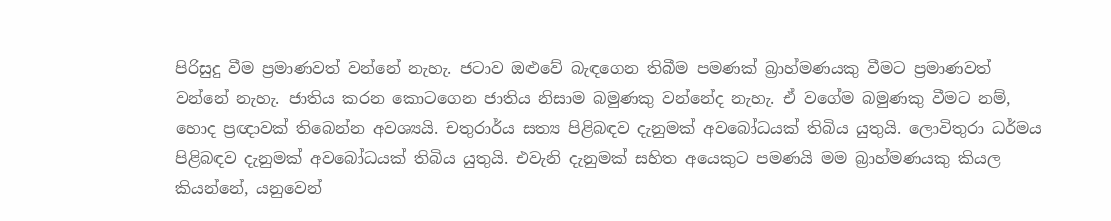පිරිසුදු වීම ප්‍රමාණවත් වන්නේ නැහැ. ජටාව ඔළුවේ බැඳගෙන තිබීම පමණක් බ්‍රාහ්මණයකු වීමට ප්‍රමාණවත් වන්නේ නැහැ. ජාතිය කරන කොටගෙන ජාතිය නිසාම බමුණකු වන්නේද නැහැ. ඒ වගේම බමුණකු වීමට නම්, හොද ප්‍රඥාවක් තිබෙන්න අවශ්‍යයි. චතුරාර්ය සත්‍ය පිළිබඳව දැනුමක් අවබෝධයක් තිබිය යුතුයි. ලොවිතුරා ධර්මය පිළිබඳව දැනුමක් අවබෝධයක් තිබිය යුතුයි. එවැනි දැනුමක් සහිත අයෙකුට පමණයි මම බ්‍රාහ්මණයකු කියල කියන්නේ, යනුවෙන්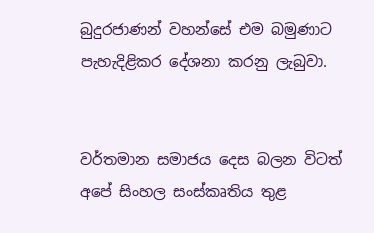බුදුරජාණන් වහන්සේ එම බමුණාට පැහැදිළිකර දේශනා කරනු ලැබුවා.


වර්තමාන සමාජය දෙස බලන විටත් අපේ සිංහල සංස්කෘතිය තුළ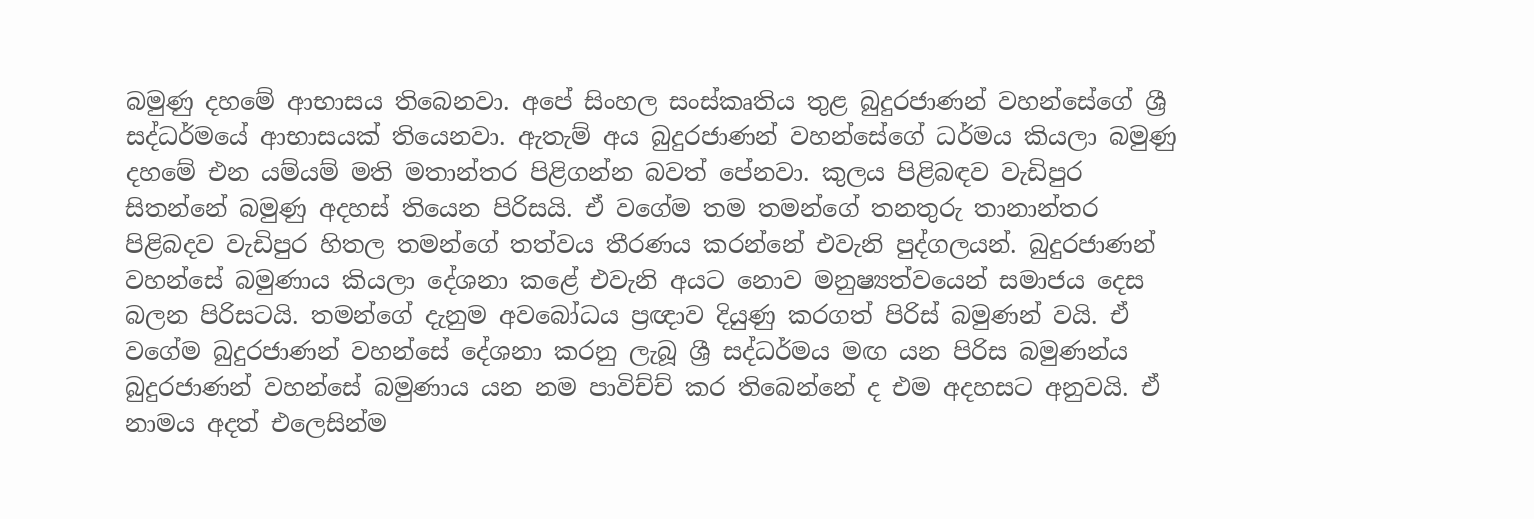බමුණු දහමේ ආභාසය තිබෙනවා. අපේ සිංහල සංස්කෘතිය තුළ බුදුරජාණන් වහන්සේගේ ශ්‍රී සද්ධර්මයේ ආභාසයක් තියෙනවා. ඇතැම් අය බුදුරජාණන් වහන්සේගේ ධර්මය කියලා බමුණු දහමේ එන යම්යම් මති මතාන්තර පිළිගන්න බවත් පේනවා. කුලය පිළිබඳව වැඩිපුර සිතන්නේ බමුණු අදහස් තියෙන පිරිසයි. ඒ වගේම තම තමන්ගේ තනතුරු තානාන්තර පිළිබදව වැඩිපුර හිතල තමන්ගේ තත්වය තීරණය කරන්නේ එවැනි පුද්ගලයන්. බුදුරජාණන් වහන්සේ බමුණාය කියලා දේශනා කළේ එවැනි අයට නොව මනුෂ්‍යත්වයෙන් සමාජය දෙස බලන පිරිසටයි. තමන්ගේ දැනුම අවබෝධය ප්‍රඥාව දියුණු කරගත් පිරිස් බමුණන් වයි. ඒ වගේම බුදුරජාණන් වහන්සේ දේශනා කරනු ලැබූ ශ්‍රී සද්ධර්මය මඟ යන පිරිස බමුණන්ය බුදුරජාණන් වහන්සේ බමුණාය යන නම පාවිච්ච් කර තිබෙන්නේ ද එම අදහසට අනුවයි. ඒ නාමය අදත් එලෙසින්ම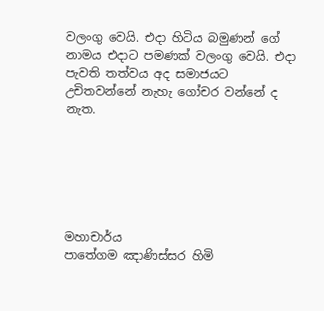වලංගු වෙයි. එදා හිටිය බමුණන් ගේ නාමය එදාට පමණක් වලංගු වෙයි. එදා පැවති තත්වය අද සමාජයට උචිතවන්නේ නැහැ ගෝචර වන්නේ ද නැත.






මහාචාර්ය
පාතේගම ඤාණිස්සර හිමි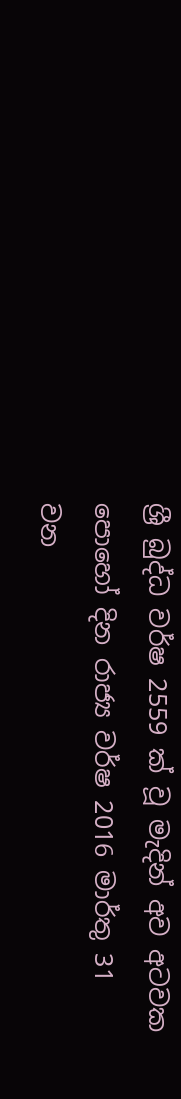ශ්‍රී බුද්ධ වර්ෂ 2559 ක් වූ මැදින් අව අටවක පොහෝ දින රාජ්‍ය වර්ෂ 2016 මාර්තු 31 වන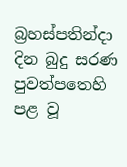බ්‍රහස්පතින්දා දින බුදු සරණ පුවත්පතෙහි පළ වූ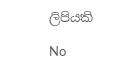ලිපියකි

No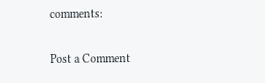comments:

Post a Comment